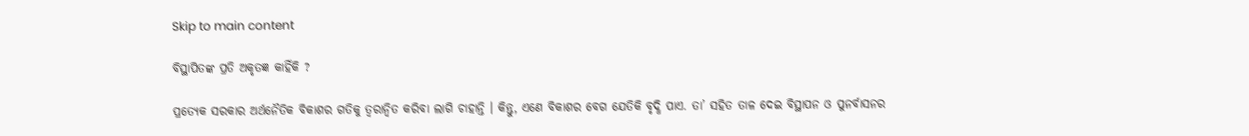Skip to main content

ବିସ୍ଥାପିତଙ୍କ ପ୍ରତି ଅକୃତଜ୍ଞ କାହିଁକି ?

ପ୍ରତ୍ୟେକ ସରକାର ଅର୍ଥନୈତିକ ବିକାଶର ଗତିକୁ ତ୍ୱରାନ୍ୱିତ କରିବା ଲାଗି ଚାହାନ୍ତି । କିନ୍ତୁ, ଏଣେ ବିକାଶର ବେଗ ଯେତିକି ବୃଦ୍ଧି ପାଏ. ତା’ ସହିତ ତାଳ ଦେଇ ବିସ୍ଥାପନ ଓ ପୁନର୍ବାସନର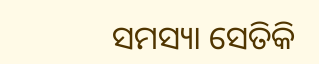ସମସ୍ୟା ସେତିକି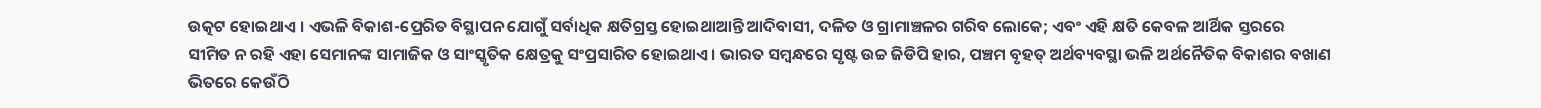ଉତ୍କଟ ହୋଇଥାଏ । ଏଭଳି ବିକାଶ-ପ୍ରେରିତ ବିସ୍ଥାପନ ଯୋଗୁଁ ସର୍ବାଧିକ କ୍ଷତିଗ୍ରସ୍ତ ହୋଇଥାଆନ୍ତି ଆଦିବାସୀ, ଦଳିତ ଓ ଗ୍ରାମାଞ୍ଚଳର ଗରିବ ଲୋକେ; ଏବଂ ଏହି କ୍ଷତି କେବଳ ଆର୍ଥିକ ସ୍ତରରେ ସୀମିତ ନ ରହି ଏହା ସେମାନଙ୍କ ସାମାଜିକ ଓ ସାଂସ୍କୃତିକ କ୍ଷେତ୍ରକୁ ସଂପ୍ରସାରିତ ହୋଇଥାଏ । ଭାରତ ସମ୍ୱନ୍ଧରେ ସୃଷ୍ଟ ଉଚ୍ଚ ଜିଡିପି ହାର, ପଞ୍ଚମ ବୃହତ୍ ଅର୍ଥବ୍ୟବସ୍ଥା ଭଳି ଅର୍ଥନୈତିକ ବିକାଶର ବଖାଣ ଭିତରେ କେଉଁଠି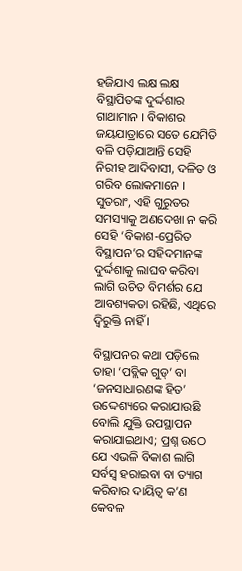ହଜିଯାଏ ଲକ୍ଷ ଲକ୍ଷ ବିସ୍ଥାପିତଙ୍କ ଦୁର୍ଦ୍ଦଶାର ଗାଥାମାନ । ବିକାଶର ଜୟଯାତ୍ରାରେ ସତେ ଯେମିତି ବଳି ପଡ଼ିଯାଆନ୍ତି ସେହି ନିରୀହ ଆଦିବାସୀ, ଦଳିତ ଓ ଗରିବ ଲୋକମାନେ । ସୁତରାଂ, ଏହି ଗୁରୁତର ସମସ୍ୟାକୁ ଅଣଦେଖା ନ କରି ସେହି ‘ବିକାଶ-ପ୍ରେରିତ ବିସ୍ଥାପନ’ର ସହିଦମାନଙ୍କ ଦୁର୍ଦ୍ଦଶାକୁ ଲାଘବ କରିବା ଲାଗି ଉଚିତ ବିମର୍ଶର ଯେ ଆବଶ୍ୟକତା ରହିଛି, ଏଥିରେ ଦ୍ୱିରୁକ୍ତି ନାହିଁ ।

ବିସ୍ଥାପନର କଥା ପଡ଼ିଲେ ତାହା ‘ପବ୍ଲିକ ଗୁଡ୍’ ବା ‘ଜନସାଧାରଣଙ୍କ ହିତ’ ଉଦ୍ଦେଶ୍ୟରେ କରାଯାଉଛି ବୋଲି ଯୁକ୍ତି ଉପସ୍ଥାପନ କରାଯାଇଥାଏ; ପ୍ରଶ୍ନ ଉଠେ ଯେ ଏଭଳି ବିକାଶ ଲାଗି ସର୍ବସ୍ୱ ହରାଇବା ବା ତ୍ୟାଗ କରିବାର ଦାୟିତ୍ୱ କ’ଣ କେବଳ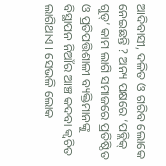ଆଦିବାସୀ, ଦଳିତ ଓ ଗରିବ ଲୋକେ ନେଇଛନ୍ତି ? ଅନ୍ୟ ପକ୍ଷରେ ‘ପବ୍ଲିକ୍ ଗୁଡ୍’ କାମ ଲାଗି ସମାଜରେ ପ୍ରତିଷ୍ଠିତ ଓ ପ୍ରତିପତ୍ତିଶାଳୀ ବ୍ୟକ୍ତିମାନଙ୍କୁ ବିସ୍ଥାପନ ନିଆଁର ଆଞ୍ଚ କଦବା କ୍ୱଚିତ ଲାଗିଥାଏ । ସେଭଳି ଲୋକ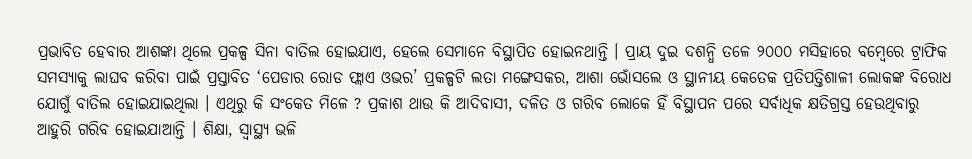ପ୍ରଭାବିତ ହେବାର ଆଶଙ୍କା ଥିଲେ ପ୍ରକଳ୍ପ ସିନା ବାତିଲ ହୋଇଯାଏ, ହେଲେ ସେମାନେ ବିସ୍ଥାପିତ ହୋଇନଥାନ୍ତି । ପ୍ରାୟ ଦୁଇ ଦଶନ୍ଧି ତଳେ ୨୦୦୦ ମସିହାରେ ବମ୍ୱେରେ ଟ୍ରାଫିକ ସମସ୍ୟାକୁ ଲାଘବ କରିବା ପାଇଁ ପ୍ରସ୍ତାବିତ ‘ପେଡାର ରୋଡ ଫ୍ଲାଏ ଓଭର’ ପ୍ରକଳ୍ପଟି ଲତା ମଙ୍ଗେସକର, ଆଶା ଭୋଁସଲେ ଓ ସ୍ଥାନୀୟ କେତେକ ପ୍ରତିପତ୍ତିଶାଳୀ ଲୋକଙ୍କ ବିରୋଧ ଯୋଗୁଁ ବାତିଲ ହୋଇଯାଇଥିଲା । ଏଥିରୁ କି ସଂକେତ ମିଳେ ? ପ୍ରକାଶ ଥାଉ କି ଆଦିବାସୀ, ଦଳିତ ଓ ଗରିବ ଲୋକେ ହିଁ ବିସ୍ଥାପନ ପରେ ସର୍ବାଧିକ କ୍ଷତିଗ୍ରସ୍ତ ହେଉଥିବାରୁ ଆହୁରି ଗରିବ ହୋଇଯାଆନ୍ତି । ଶିକ୍ଷା, ସ୍ୱାସ୍ଥ୍ୟ ଭଳି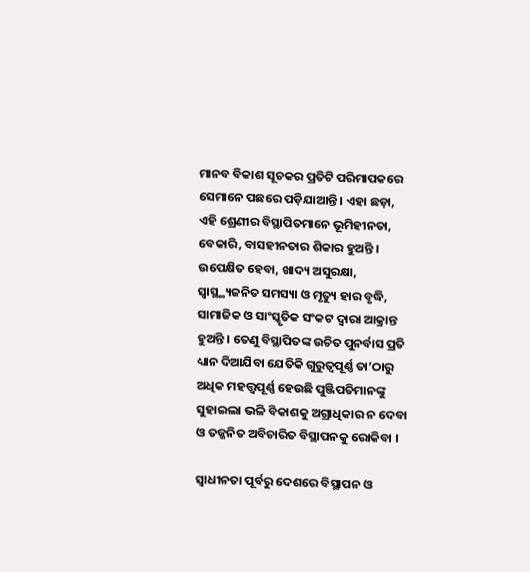ମାନବ ବିକାଶ ସୂଚକର ପ୍ରତିଟି ପରିମାପକରେ ସେମାନେ ପଛରେ ପଡ଼ିଯାଆନ୍ତି । ଏହା ଛଡ଼ା, ଏହି ଶ୍ରେଣୀର ବିସ୍ଥାପିତମାନେ ଭୂମିହୀନତା, ବେକାରି, ବାସହୀନତାର ଶିକାର ହୁଅନ୍ତି ।  ଉପେକ୍ଷିତ ହେବା, ଖାଦ୍ୟ ଅସୁରକ୍ଷା, ସ୍ୱାସ୍ଥ୍ଥ୍ୟଜନିତ ସମସ୍ୟା ଓ ମୃତ୍ୟୁ ହାର ବୃଦ୍ଧି, ସାମାଜିକ ଓ ସାଂସ୍କୃତିକ ସଂକଟ ଦ୍ୱାରା ଆକ୍ରାନ୍ତ ହୁଅନ୍ତି । ତେଣୁ ବିସ୍ଥାପିତଙ୍କ ଉଚିତ ପୁନର୍ବାସ ପ୍ରତି ଧ୍ୟାନ ଦିଆଯିବା ଯେତିକି ଗୁରୁତ୍ୱପୂର୍ଣ୍ଣ ତା’ଠାରୁ ଅଧିକ ମହତ୍ତ୍ୱପୂର୍ଣ୍ଣ ହେଉଛି ପୁଞ୍ଜିପତିମାନଙ୍କୁ ସୁହାଇଲା ଭଳି ବିକାଶକୁ ଅଗ୍ରାଧିକାର ନ ଦେବା ଓ ତଜ୍ଜନିତ ଅବିଚାରିତ ବିସ୍ଥାପନକୁ ରୋକିବା ।

ସ୍ୱାଧୀନତା ପୂର୍ବରୁ ଦେଶରେ ବିସ୍ଥାପନ ଓ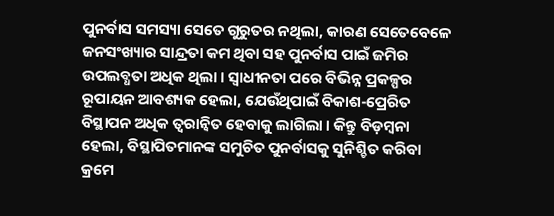ପୁନର୍ବାସ ସମସ୍ୟା ସେତେ ଗୁରୁତର ନଥିଲା, କାରଣ ସେତେବେଳେ ଜନସଂଖ୍ୟାର ସାନ୍ଦ୍ରତା କମ ଥିବା ସହ ପୁନର୍ବାସ ପାଇଁ ଜମିର ଉପଲବ୍ଧତା ଅଧିକ ଥିଲା । ସ୍ୱାଧୀନତା ପରେ ବିଭିନ୍ନ ପ୍ରକଳ୍ପର ରୂପାୟନ ଆବଶ୍ୟକ ହେଲା, ଯେଉଁଥିପାଇଁ ବିକାଶ-ପ୍ରେରିତ ବିସ୍ଥାପନ ଅଧିକ ତ୍ୱରାନ୍ୱିତ ହେବାକୁ ଲାଗିଲା । କିନ୍ତୁ ବିଡ଼ମ୍ୱନା ହେଲା, ବିସ୍ଥାପିତମାନଙ୍କ ସମୁଚିତ ପୁନର୍ବାସକୁ ସୁନିଶ୍ଚିତ କରିବା କ୍ରମେ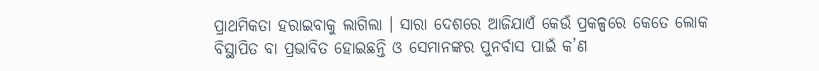ପ୍ରାଥମିକତା ହରାଇବାକୁ ଲାଗିଲା । ସାରା ଦେଶରେ ଆଜିଯାଏଁ କେଉଁ ପ୍ରକଳ୍ପରେ କେତେ ଲୋକ ବିସ୍ଥାପିତ ବା ପ୍ରଭାବିତ ହୋଇଛନ୍ତି ଓ ସେମାନଙ୍କର ପୁନର୍ବାସ ପାଇଁ କ’ଣ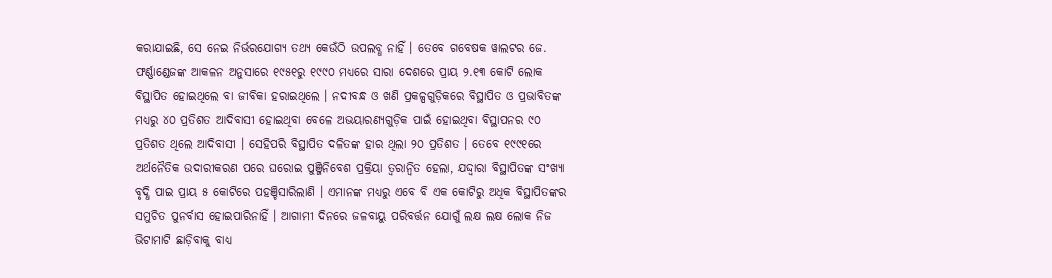କରାଯାଇଛି, ସେ ନେଇ ନିର୍ଭରଯୋଗ୍ୟ ତଥ୍ୟ କେଉଁଠି ଉପଲବ୍ଧ ନାହିଁ । ତେବେ ଗବେଷକ ୱାଲଟର ଜେ. ଫର୍ଣ୍ଣାଣ୍ଡେଜଙ୍କ ଆକଳନ ଅନୁସାରେ ୧୯୫୧ରୁ ୧୯୯୦ ମଧ୍ୟରେ ସାରା ଦେଶରେ ପ୍ରାୟ ୨.୧୩ କୋଟି ଲୋକ ବିସ୍ଥାପିତ ହୋଇଥିଲେ ବା ଜୀବିକା ହରାଇଥିଲେ । ନଦୀବନ୍ଧ ଓ ଖଣି ପ୍ରକଳ୍ପଗୁଡ଼ିକରେ ବିସ୍ଥାପିତ ଓ ପ୍ରଭାବିତଙ୍କ ମଧ୍ୟରୁ ୪୦ ପ୍ରତିଶତ ଆଦିବାସୀ ହୋଇଥିବା ବେଳେ ଅଭୟାରଣ୍ୟଗୁଡ଼ିକ ପାଇଁ ହୋଇଥିବା ବିସ୍ଥାପନର ୯୦ ପ୍ରତିଶତ ଥିଲେ ଆଦିବାସୀ । ସେହିପରି ବିସ୍ଥାପିତ ଦଳିତଙ୍କ ହାର ଥିଲା ୨୦ ପ୍ରତିଶତ । ତେବେ ୧୯୯୧ରେ ଅର୍ଥନୈତିକ ଉଦାରୀକରଣ ପରେ ଘରୋଇ ପୁଞ୍ଜିନିବେଶ ପ୍ରକ୍ରିୟା ତ୍ୱରାନ୍ୱିତ ହେଲା, ଯଦ୍ଦ୍ୱାରା ବିସ୍ଥାପିତଙ୍କ ସଂଖ୍ୟା ବୃଦ୍ଧି ପାଇ ପ୍ରାୟ ୫ କୋଟିରେ ପହଞ୍ଚିସାରିଲାଣି । ଏମାନଙ୍କ ମଧ୍ୟରୁ ଏବେ ବି ଏକ କୋଟିରୁ ଅଧିକ ବିସ୍ଥାପିତଙ୍କର ସମୁଚିତ ପୁନର୍ବାସ ହୋଇପାରିନାହିଁ । ଆଗାମୀ ଦିନରେ ଜଳବାୟୁ ପରିବର୍ତ୍ତନ ଯୋଗୁଁ ଲକ୍ଷ ଲକ୍ଷ ଲୋକ ନିଜ ଭିଟାମାଟି ଛାଡ଼ିବାକୁ ବାଧ୍ୟ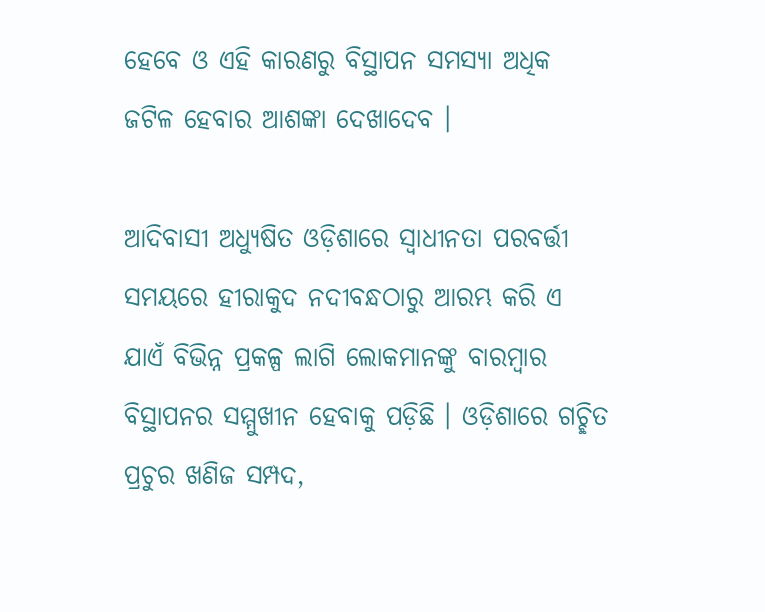ହେବେ ଓ ଏହି କାରଣରୁ ବିସ୍ଥାପନ ସମସ୍ୟା ଅଧିକ ଜଟିଳ ହେବାର ଆଶଙ୍କା ଦେଖାଦେବ ।

ଆଦିବାସୀ ଅଧ୍ୟୁଷିତ ଓଡ଼ିଶାରେ ସ୍ୱାଧୀନତା ପରବର୍ତ୍ତୀ ସମୟରେ ହୀରାକୁଦ ନଦୀବନ୍ଧଠାରୁ ଆରମ୍ଭ କରି ଏ ଯାଏଁ ବିଭିନ୍ନ ପ୍ରକଳ୍ପ ଲାଗି ଲୋକମାନଙ୍କୁ ବାରମ୍ୱାର ବିସ୍ଥାପନର ସମ୍ମୁଖୀନ ହେବାକୁ ପଡ଼ିଛି । ଓଡ଼ିଶାରେ ଗଚ୍ଛିତ ପ୍ରଚୁର ଖଣିଜ ସମ୍ପଦ,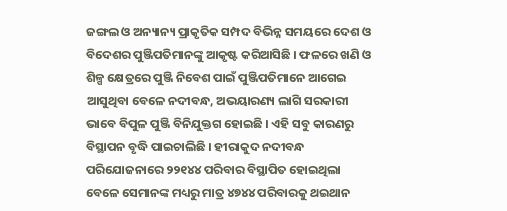ଜଙ୍ଗଲ ଓ ଅନ୍ୟାନ୍ୟ ପ୍ରାକୃତିକ ସମ୍ପଦ ବିଭିନ୍ନ ସମୟରେ ଦେଶ ଓ ବିଦେଶର ପୁଞ୍ଜିପତିମାନଙ୍କୁ ଆକୃଷ୍ଟ କରିଆସିଛି । ଫଳରେ ଖଣି ଓ ଶିଳ୍ପ କ୍ଷେତ୍ରରେ ପୁଞ୍ଜି ନିବେଶ ପାଇଁ ପୁଞ୍ଜିପତିମାନେ ଆଗେଇ ଆସୁଥିବା ବେଳେ ନଦୀବନ୍ଧ, ଅଭୟାରଣ୍ୟ ଲାଗି ସରକାରୀ ଭାବେ ବିପୁଳ ପୁଞ୍ଜି ବିନିଯୁକ୍ତଗ ହୋଇଛି । ଏହି ସବୁ କାରଣରୁ ବିସ୍ଥାପନ ବୃଦ୍ଧି ପାଇଚାଲିଛି । ହୀରାକୁଦ ନଦୀବନ୍ଧ ପରିଯୋଜନାରେ ୨୨୧୪୪ ପରିବାର ବିସ୍ଥାପିତ ହୋଇଥିଲା ବେଳେ ସେମାନଙ୍କ ମଧ୍ୟରୁ ମାତ୍ର ୪୭୪୪ ପରିବାରକୁ ଥଇଥାନ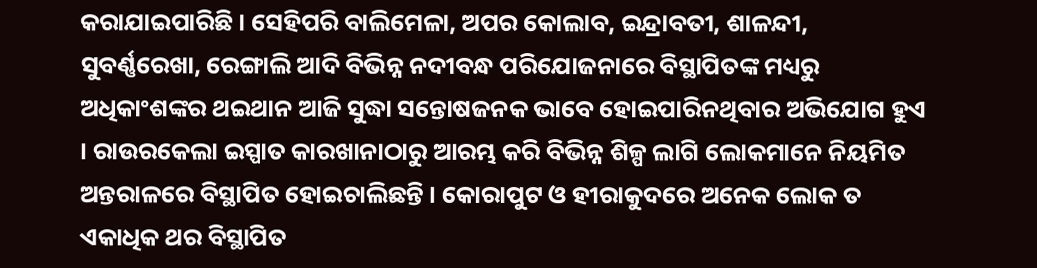କରାଯାଇପାରିଛି । ସେହିପରି ବାଲିମେଳା, ଅପର କୋଲାବ, ଇନ୍ଦ୍ରାବତୀ, ଶାଳନ୍ଦୀ, ସୁବର୍ଣ୍ଣରେଖା, ରେଙ୍ଗାଲି ଆଦି ବିଭିନ୍ନ ନଦୀବନ୍ଧ ପରିଯୋଜନାରେ ବିସ୍ଥାପିତଙ୍କ ମଧ୍ୟରୁ ଅଧିକାଂଶଙ୍କର ଥଇଥାନ ଆଜି ସୁଦ୍ଧା ସନ୍ତୋଷଜନକ ଭାବେ ହୋଇପାରିନଥିବାର ଅଭିଯୋଗ ହୁଏ । ରାଉରକେଲା ଇସ୍ପାତ କାରଖାନାଠାରୁ ଆରମ୍ଭ କରି ବିଭିନ୍ନ ଶିଳ୍ପ ଲାଗି ଲୋକମାନେ ନିୟମିତ ଅନ୍ତରାଳରେ ବିସ୍ଥାପିତ ହୋଇଚାଲିଛନ୍ତି । କୋରାପୁଟ ଓ ହୀରାକୁଦରେ ଅନେକ ଲୋକ ତ ଏକାଧିକ ଥର ବିସ୍ଥାପିତ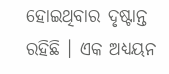ହୋଇଥିବାର ଦୃଷ୍ଟାନ୍ତ ରହିଛି । ଏକ ଅଧ୍ୟୟନ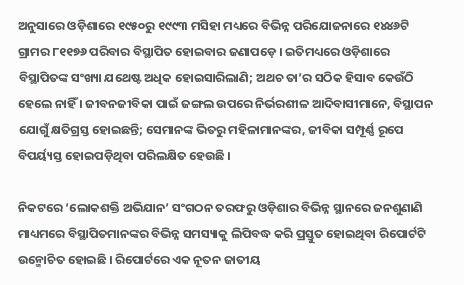ଅନୁସାରେ ଓଡ଼ିଶାରେ ୧୯୫୦ରୁ ୧୯୯୩ ମସିହା ମଧ୍ୟରେ ବିଭିନ୍ନ ପରିଯୋଜନାରେ ୧୪୪୬ଟି ଗ୍ରାମର ୮୧୧୭୬ ପରିବାର ବିସ୍ଥାପିତ ହୋଇବାର ଜଣାପଡ଼େ । ଇତିମଧ୍ୟରେ ଓଡ଼ିଶାରେ ବିସ୍ଥାପିତଙ୍କ ସଂଖ୍ୟା ଯଥେଷ୍ଟ ଅଧିକ ହୋଇସାରିଲାଣି; ଅଥଚ ତା’ର ସଠିକ ହିସାବ କେଉଁଠି ହେଲେ ନାହିଁ । ଜୀବନଜୀବିକା ପାଇଁ ଜଙ୍ଗଲ ଉପରେ ନିର୍ଭରଶୀଳ ଆଦିବାସୀମାନେ, ବିସ୍ଥାପନ ଯୋଗୁଁ କ୍ଷତିଗ୍ରସ୍ତ ହୋଇଛନ୍ତି; ସେମାନଙ୍କ ଭିତରୁ ମହିଳାମାନଙ୍କର, ଜୀବିକା ସମ୍ପୂର୍ଣ୍ଣ ରୂପେ ବିପର୍ୟ୍ୟସ୍ତ ହୋଇପଡ଼ିଥିବା ପରିଲକ୍ଷିତ ହେଉଛି ।

ନିକଟରେ ‘ଲୋକଶକ୍ତି ଅଭିଯାନ’ ସଂଗଠନ ତରଫରୁ ଓଡ଼ିଶାର ବିଭିନ୍ନ ସ୍ଥାନରେ ଜନଶୁଣାଣି ମାଧ୍ୟମରେ ବିସ୍ଥାପିତମାନଙ୍କର ବିଭିନ୍ନ ସମସ୍ୟାକୁ ଲିପିବଦ୍ଧ କରି ପ୍ରସ୍ତୁତ ହୋଇଥିବା ରିପୋର୍ଟଟି ଉନ୍ମୋଚିତ ହୋଇଛି । ରିପୋର୍ଟରେ ଏକ ନୂତନ ଜାତୀୟ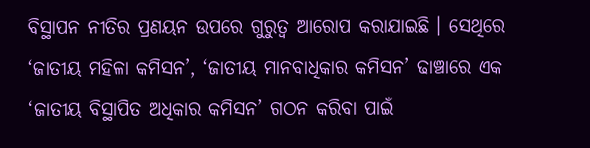ବିସ୍ଥାପନ ନୀତିର ପ୍ରଣୟନ ଉପରେ ଗୁରୁତ୍ୱ ଆରୋପ କରାଯାଇଛି । ସେଥିରେ ‘ଜାତୀୟ ମହିଳା କମିସନ’, ‘ଜାତୀୟ ମାନବାଧିକାର କମିସନ’ ଢାଞ୍ଚାରେ ଏକ ‘ଜାତୀୟ ବିସ୍ଥାପିତ ଅଧିକାର କମିସନ’ ଗଠନ କରିବା ପାଇଁ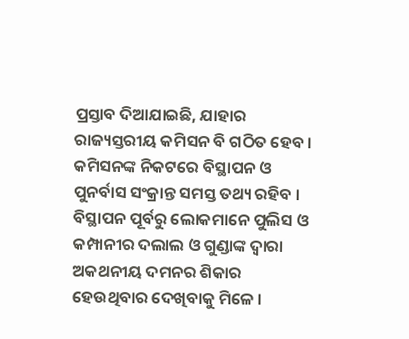ପ୍ରସ୍ତାବ ଦିଆଯାଇଛି, ଯାହାର ରାଜ୍ୟସ୍ତରୀୟ କମିସନ ବି ଗଠିତ ହେବ । କମିସନଙ୍କ ନିକଟରେ ବିସ୍ଥାପନ ଓ ପୁନର୍ବାସ ସଂକ୍ରାନ୍ତ ସମସ୍ତ ତଥ୍ୟ ରହିବ । ବିସ୍ଥାପନ ପୂର୍ବରୁ ଲୋକମାନେ ପୁଲିସ ଓ କମ୍ପାନୀର ଦଲାଲ ଓ ଗୁଣ୍ଡାଙ୍କ ଦ୍ୱାରା ଅକଥନୀୟ ଦମନର ଶିକାର ହେଉଥିବାର ଦେଖିବାକୁ ମିଳେ ।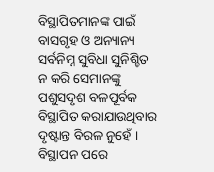ବିସ୍ଥାପିତମାନଙ୍କ ପାଇଁ ବାସଗୃହ ଓ ଅନ୍ୟାନ୍ୟ ସର୍ବନିମ୍ନ ସୁବିଧା ସୁନିଶ୍ଚିତ ନ କରି ସେମାନଙ୍କୁ ପଶୁସଦୃଶ ବଳପୂର୍ବକ ବିସ୍ଥାପିତ କରାଯାଉଥିବାର ଦୃଷ୍ଟାନ୍ତ ବିରଳ ନୁହେଁ । ବିସ୍ଥାପନ ପରେ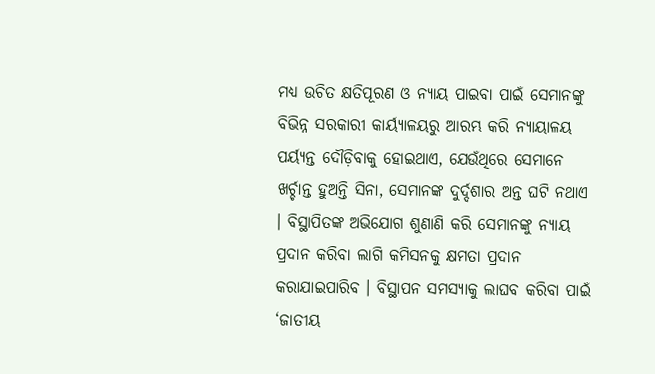ମଧ୍ୟ ଉଚିତ କ୍ଷତିପୂରଣ ଓ ନ୍ୟାୟ ପାଇବା ପାଇଁ ସେମାନଙ୍କୁ ବିଭିନ୍ନ ସରକାରୀ କାର୍ୟ୍ୟାଳୟରୁ ଆରମ୍ଭ କରି ନ୍ୟାୟାଳୟ ପର୍ୟ୍ୟନ୍ତ ଦୌଡ଼ିବାକୁ ହୋଇଥାଏ, ଯେଉଁଥିରେ ସେମାନେ ଖର୍ଚ୍ଚାନ୍ତ ହୁଅନ୍ତି ସିନା, ସେମାନଙ୍କ ଦୁର୍ଦ୍ଦଶାର ଅନ୍ତ ଘଟି ନଥାଏ । ବିସ୍ଥାପିତଙ୍କ ଅଭିଯୋଗ ଶୁଣାଣି କରି ସେମାନଙ୍କୁ ନ୍ୟାୟ ପ୍ରଦାନ କରିବା ଲାଗି କମିସନକୁ କ୍ଷମତା ପ୍ରଦାନ କରାଯାଇପାରିବ । ବିସ୍ଥାପନ ସମସ୍ୟାକୁ ଲାଘବ କରିବା ପାଇଁ ‘ଜାତୀୟ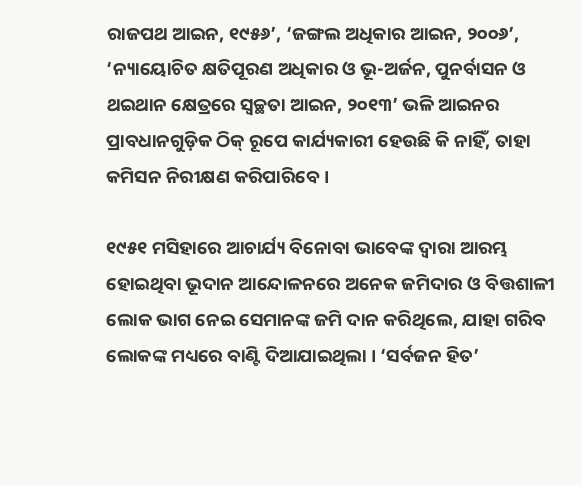ରାଜପଥ ଆଇନ, ୧୯୫୬’, ‘ଜଙ୍ଗଲ ଅଧିକାର ଆଇନ, ୨୦୦୬’, ‘ନ୍ୟାୟୋଚିତ କ୍ଷତିପୂରଣ ଅଧିକାର ଓ ଭୂ-ଅର୍ଜନ, ପୁନର୍ବାସନ ଓ ଥଇଥାନ କ୍ଷେତ୍ରରେ ସ୍ୱଚ୍ଛତା ଆଇନ, ୨୦୧୩’ ଭଳି ଆଇନର ପ୍ରାବଧାନଗୁଡ଼ିକ ଠିକ୍ ରୂପେ କାର୍ଯ୍ୟକାରୀ ହେଉଛି କି ନାହିଁ, ତାହା କମିସନ ନିରୀକ୍ଷଣ କରିପାରିବେ ।

୧୯୫୧ ମସିହାରେ ଆଚାର୍ଯ୍ୟ ବିନୋବା ଭାବେଙ୍କ ଦ୍ୱାରା ଆରମ୍ଭ ହୋଇଥିବା ଭୂଦାନ ଆନ୍ଦୋଳନରେ ଅନେକ ଜମିଦାର ଓ ବିତ୍ତଶାଳୀ ଲୋକ ଭାଗ ନେଇ ସେମାନଙ୍କ ଜମି ଦାନ କରିଥିଲେ, ଯାହା ଗରିବ ଲୋକଙ୍କ ମଧ୍ୟରେ ବାଣ୍ଟି ଦିଆଯାଇଥିଲା । ‘ସର୍ବଜନ ହିତ’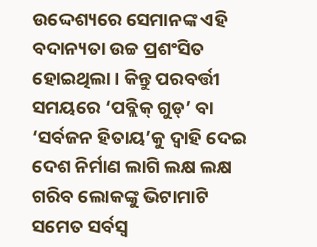ଉଦ୍ଦେଶ୍ୟରେ ସେମାନଙ୍କ ଏହି ବଦାନ୍ୟତା ଉଚ୍ଚ ପ୍ରଶଂସିତ ହୋଇଥିଲା । କିନ୍ତୁ ପରବର୍ତ୍ତୀ ସମୟରେ ‘ପବ୍ଲିକ୍ ଗୁଡ୍’ ବା ‘ସର୍ବଜନ ହିତାୟ’କୁ ଦ୍ୱାହି ଦେଇ ଦେଶ ନିର୍ମାଣ ଲାଗି ଲକ୍ଷ ଲକ୍ଷ ଗରିବ ଲୋକଙ୍କୁ ଭିଟାମାଟି ସମେତ ସର୍ବସ୍ୱ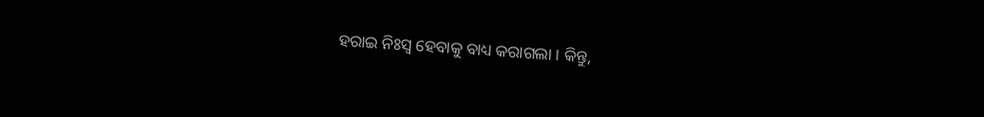ହରାଇ ନିଃସ୍ୱ ହେବାକୁ ବାଧ୍ୟ କରାଗଲା । କିନ୍ତୁ,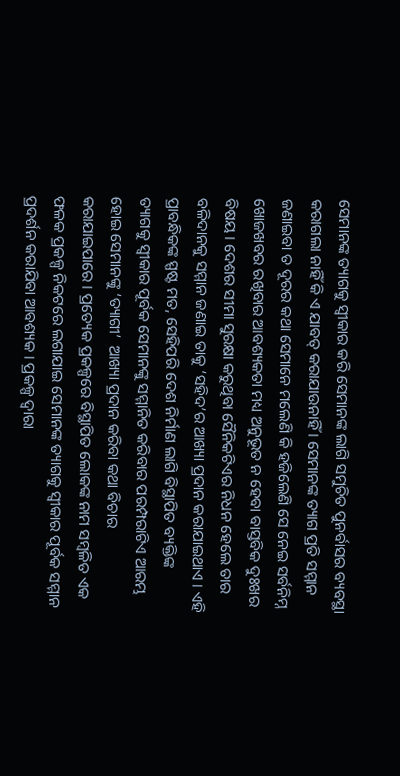ସେମାନଙ୍କ ତ୍ୟାଗକୁ ସ୍ୱୀକାର କରି ସେମାନଙ୍କ ଲାଗି ସମୁଚିତ ପୁନର୍ବାସର ବ୍ୟବସ୍ଥା କରାଗଲା ନାହିଁ କି ଏ ଯାବତ୍ କରାଯାଉନାହିଁ । ସେମାନଙ୍କ ତ୍ୟାଗ ପ୍ରତି ସମ୍ମାନ ଜଣାଇବା ତ ଦୂରର କଥା ସେମାନେ ମଲେଣି କି ହଜିଲେଣି ସେ ନେଇ ସର୍ବନିମ୍ନ ଖୋଜଖବର ରଖିବାର ଆବଶ୍ୟକତା ମଧ୍ୟ ଅନୁଭୂତ ନ ହେବା ବାସ୍ତବିକ ଦୁଃଖର ବିଷୟ । ଦେଶର ସୀମା ସୁରକ୍ଷା କରୁଥିବା ସୈନିକଟିଏର ନିଧନ ହେଲେ ତାର ବଳିଦାନକୁ ସମ୍ମାନ ଜଣାଇ ତାକୁ ‘ସହିଦ’ର ଆଖ୍ୟା ପ୍ରଦାନ କରାଯାଇଥାଏ । ଏହି ପ୍ରାବନ୍ଧିକଙ୍କ ସ୍ପଷ୍ଟ ମତ, ସେହିପରି ଦେଶ ନିର୍ମାଣ ଲାଗି ବିସ୍ଥାପିତ ବ୍ୟକ୍ତିଙ୍କ ତ୍ୟାଗକୁ ସ୍ୱୀକାର ପୂର୍ବକ ସେମାନଙ୍କୁ ସମ୍ମାନିତ କରିବାର ପରମ୍ପରାଟିଏ ଆରମ୍ଭ ହୋଇ ସେମାନଙ୍କୁ ‘ତ୍ୟାଗୀ’  ଆଖ୍ୟା ପ୍ରଦାନ କରିବା କଥା ବିଚାର କରାଯାଇପାରେ । ପ୍ରତ୍ୟେକ ପ୍ରକଳ୍ପରେ ବିସ୍ଥାପିତ ଲୋକଙ୍କ ନାମ ସମ୍ୱଳିତ ଏକ ଫଳକ ପ୍ରକଳ୍ପ ନିକଟରେ ଲଗାଯାଇ ସେମାନଙ୍କ ତ୍ୟାଗକୁ ସ୍ୱୀକାର ପୂର୍ବକ ସମ୍ମାନ ପ୍ରଦର୍ଶନ କରାଯିବା ଆବଶ୍ୟକ । ପ୍ରକଳ୍ପ ଦ୍ୱାରା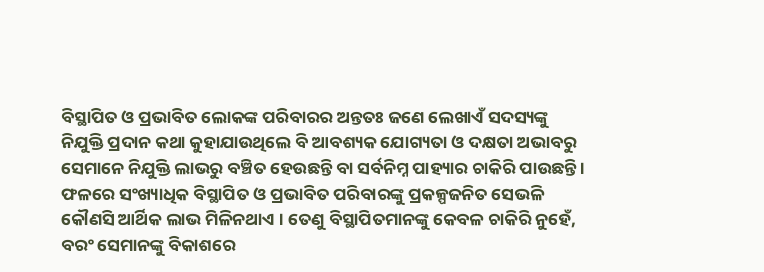ବିସ୍ଥାପିତ ଓ ପ୍ରଭାବିତ ଲୋକଙ୍କ ପରିବାରର ଅନ୍ତତଃ ଜଣେ ଲେଖାଏଁ ସଦସ୍ୟଙ୍କୁ ନିଯୁକ୍ତି ପ୍ରଦାନ କଥା କୁହାଯାଉଥିଲେ ବି ଆବଶ୍ୟକ ଯୋଗ୍ୟତା ଓ ଦକ୍ଷତା ଅଭାବରୁ ସେମାନେ ନିଯୁକ୍ତି ଲାଭରୁ ବଞ୍ଚିତ ହେଉଛନ୍ତି ବା ସର୍ବନିମ୍ନ ପାହ୍ୟାର ଚାକିରି ପାଉଛନ୍ତି । ଫଳରେ ସଂଖ୍ୟାଧିକ ବିସ୍ଥାପିତ ଓ ପ୍ରଭାବିତ ପରିବାରଙ୍କୁ ପ୍ରକଳ୍ପଜନିତ ସେଭଳି କୌଣସି ଆର୍ଥିକ ଲାଭ ମିଳିନଥାଏ । ତେଣୁ ବିସ୍ଥାପିତମାନଙ୍କୁ କେବଳ ଚାକିରି ନୁହେଁ, ବରଂ ସେମାନଙ୍କୁ ବିକାଶରେ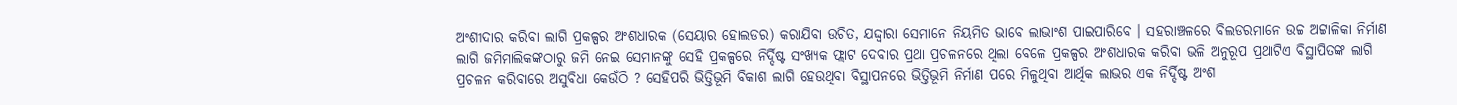ଅଂଶୀଦାର କରିବା ଲାଗି ପ୍ରକଳ୍ପର ଅଂଶଧାରକ (ସେୟାର ହୋଲଡର) କରାଯିବା ଉଚିତ, ଯଦ୍ଦ୍ୱାରା ସେମାନେ ନିୟମିତ ଭାବେ ଲାଭାଂଶ ପାଇପାରିବେ । ସହରାଞ୍ଚଳରେ ବିଲଡରମାନେ ଉଚ୍ଚ ଅଟ୍ଟାଳିକା ନିର୍ମାଣ ଲାଗି ଜମିମାଲିକଙ୍କଠାରୁ ଜମି ନେଇ ସେମାନଙ୍କୁ ସେହି ପ୍ରକଳ୍ପରେ ନିର୍ଦ୍ଦିଷ୍ଟ ସଂଖ୍ୟକ ଫ୍ଲାଟ ଦେବାର ପ୍ରଥା ପ୍ରଚଳନରେ ଥିଲା ବେଳେ ପ୍ରକଳ୍ପର ଅଂଶଧାରକ କରିବା ଭଳି ଅନୁରୂପ ପ୍ରଥାଟିଏ ବିସ୍ଥାପିତଙ୍କ ଲାଗି ପ୍ରଚଳନ କରିବାରେ ଅସୁବିଧା କେଉଁଠି ? ସେହିପରି ଭିତ୍ତିଭୂମି ବିକାଶ ଲାଗି ହେଉଥିବା ବିସ୍ଥାପନରେ ଭିତ୍ତିଭୂମି ନିର୍ମାଣ ପରେ ମିଳୁଥିବା ଆର୍ଥିକ ଲାଭର ଏକ ନିର୍ଦ୍ଦିଷ୍ଟ ଅଂଶ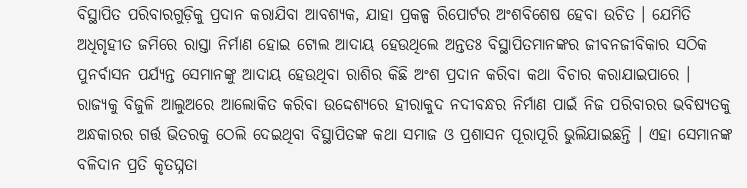ବିସ୍ଥାପିତ ପରିବାରଗୁଡ଼ିକୁ ପ୍ରଦାନ କରାଯିବା ଆବଶ୍ୟକ, ଯାହା ପ୍ରକଳ୍ପ ରିପୋର୍ଟର ଅଂଶବିଶେଷ ହେବା ଉଚିତ । ଯେମିତି ଅଧିଗୃହୀତ ଜମିରେ ରାସ୍ତା ନିର୍ମାଣ ହୋଇ ଟୋଲ ଆଦାୟ ହେଉଥିଲେ ଅନ୍ତତଃ ବିସ୍ଥାପିତମାନଙ୍କର ଜୀବନଜୀବିକାର ସଠିକ ପୁନର୍ବାସନ ପର୍ଯ୍ୟନ୍ତ ସେମାନଙ୍କୁ ଆଦାୟ ହେଉଥିବା ରାଶିର କିଛି ଅଂଶ ପ୍ରଦାନ କରିବା କଥା ବିଚାର କରାଯାଇପାରେ । ରାଜ୍ୟକୁ ବିଜୁଳି ଆଲୁଅରେ ଆଲୋକିତ କରିବା ଉଦ୍ଦେଶ୍ୟରେ ହୀରାକୁଦ ନଦୀବନ୍ଧର ନିର୍ମାଣ ପାଇଁ ନିଜ ପରିବାରର ଭବିଷ୍ୟତକୁ ଅନ୍ଧକାରର ଗର୍ତ୍ତ ଭିତରକୁ ଠେଲି ଦେଇଥିବା ବିସ୍ଥାପିତଙ୍କ କଥା ସମାଜ ଓ ପ୍ରଶାସନ ପୂରାପୂରି ଭୁଲିଯାଇଛନ୍ତି । ଏହା ସେମାନଙ୍କ ବଳିଦାନ ପ୍ରତି କୃତଘ୍ନତା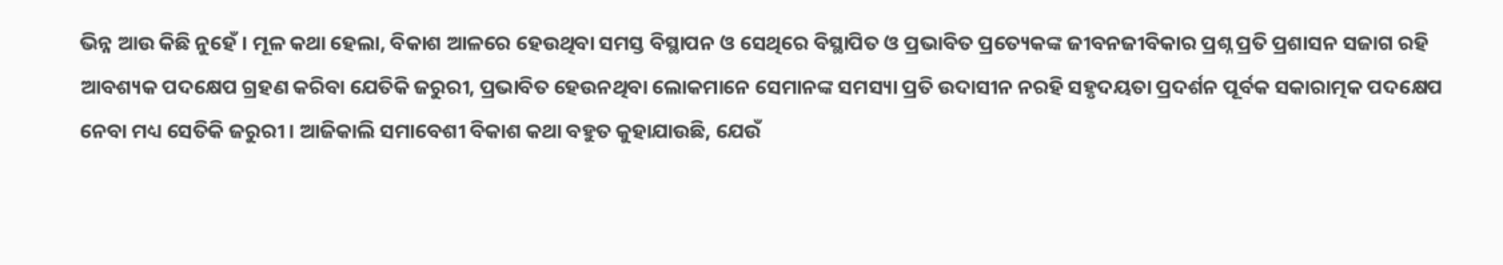ଭିନ୍ନ ଆଉ କିଛି ନୁହେଁ । ମୂଳ କଥା ହେଲା, ବିକାଶ ଆଳରେ ହେଉଥିବା ସମସ୍ତ ବିସ୍ଥାପନ ଓ ସେଥିରେ ବିସ୍ଥାପିତ ଓ ପ୍ରଭାବିତ ପ୍ରତ୍ୟେକଙ୍କ ଜୀବନଜୀବିକାର ପ୍ରଶ୍ନ ପ୍ରତି ପ୍ରଶାସନ ସଜାଗ ରହି ଆବଶ୍ୟକ ପଦକ୍ଷେପ ଗ୍ରହଣ କରିବା ଯେତିକି ଜରୁରୀ, ପ୍ରଭାବିତ ହେଉନଥିବା ଲୋକମାନେ ସେମାନଙ୍କ ସମସ୍ୟା ପ୍ରତି ଉଦାସୀନ ନରହି ସହୃଦୟତା ପ୍ରଦର୍ଶନ ପୂର୍ବକ ସକାରାତ୍ମକ ପଦକ୍ଷେପ ନେବା ମଧ୍ୟ ସେତିକି ଜରୁରୀ । ଆଜିକାଲି ସମାବେଶୀ ବିକାଶ କଥା ବହୁତ କୁହାଯାଉଛି, ଯେଉଁ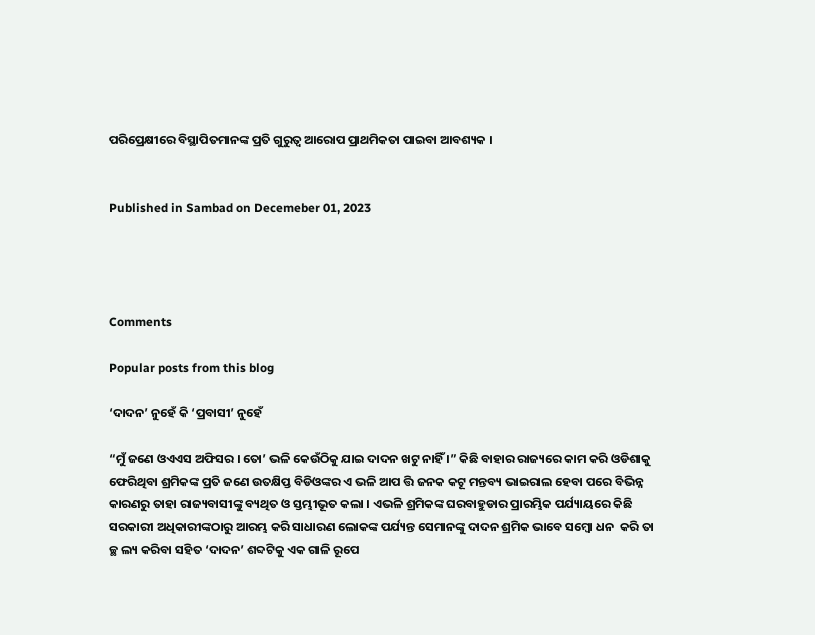ପରିପ୍ରେକ୍ଷୀରେ ବିସ୍ଥାପିତମାନଙ୍କ ପ୍ରତି ଗୁରୁତ୍ୱ ଆରୋପ ପ୍ରାଥମିକତା ପାଇବା ଆବଶ୍ୟକ ।


Published in Sambad on Decemeber 01, 2023




Comments

Popular posts from this blog

‘ଦାଦନ’ ନୁହେଁ କି ‘ପ୍ରବାସୀ’ ନୁହେଁ

“ମୁଁ ଜଣେ ଓଏଏସ ଅଫିସର । ତୋ’ ଭଳି କେଉଁଠିକୁ ଯାଇ ଦାଦନ ଖଟୁ ନାହିଁ ।” କିଛି ବାହାର ରାଜ୍ୟରେ କାମ କରି ଓଡିଶାକୁ ଫେରିଥିବା ଶ୍ରମିକଙ୍କ ପ୍ରତି ଜଣେ ଉତକ୍ଷିପ୍ତ ବିଡିଓଙ୍କର ଏ ଭଳି ଆପ ତ୍ତି ଜନକ କଟୂ ମନ୍ତବ୍ୟ ଭାଇରାଲ ହେବା ପରେ ବିଭିନ୍ନ କାରଣରୁ ତାହା ରାଜ୍ୟବାସୀଙ୍କୁ ବ୍ୟଥିତ ଓ ସ୍ତମ୍ଭୀଭୂତ କଲା । ଏଭଳି ଶ୍ରମିକଙ୍କ ଘରବାହୁଡାର ପ୍ରାରମ୍ଭିକ ପର୍ଯ୍ୟାୟରେ କିଛି ସରକାରୀ ଅଧିକାରୀଙ୍କଠାରୁ ଆରମ୍ଭ କରି ସାଧାରଣ ଲୋକଙ୍କ ପର୍ଯ୍ୟନ୍ତ ସେମାନଙ୍କୁ ଦାଦନ ଶ୍ରମିକ ଭାବେ ସମ୍ବୋ ଧନ  କରି ତା ଚ୍ଛ ଲ୍ୟ କରିବା ସହିତ ‘ଦାଦନ’ ଶବ୍ଦଟିକୁ ଏକ ଗାଳି ରୂପେ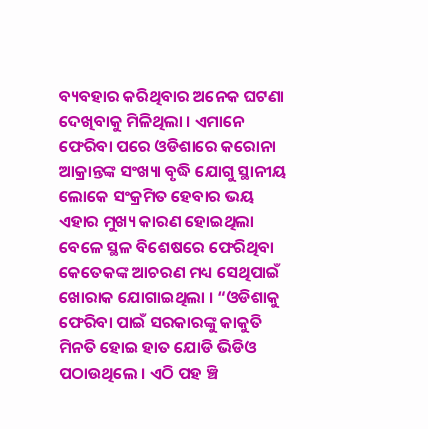ବ୍ୟବହାର କରିଥିବାର ଅନେକ ଘଟଣା ଦେଖିବାକୁ ମିଳିଥିଲା । ଏମାନେ ଫେରିବା ପରେ ଓଡିଶାରେ କରୋନା ଆକ୍ରାନ୍ତଙ୍କ ସଂଖ୍ୟା ବୃଦ୍ଧି ଯୋଗୁ ସ୍ଥାନୀୟ ଲୋକେ ସଂକ୍ରମିତ ହେବାର ଭୟ ଏହାର ମୁଖ୍ୟ କାରଣ ହୋଇଥିଲା ବେଳେ ସ୍ଥଳ ବିଶେଷରେ ଫେରିଥିବା କେତେକଙ୍କ ଆଚରଣ ମଧ୍ୟ ସେଥିପାଇଁ ଖୋରାକ ଯୋଗାଇଥିଲା । “ଓଡିଶାକୁ ଫେରିବା ପାଇଁ ସରକାରଙ୍କୁ କାକୁତି ମିନତି ହୋଇ ହାତ ଯୋଡି ଭିଡିଓ ପଠାଉଥିଲେ । ଏଠି ପହ ଞ୍ଚି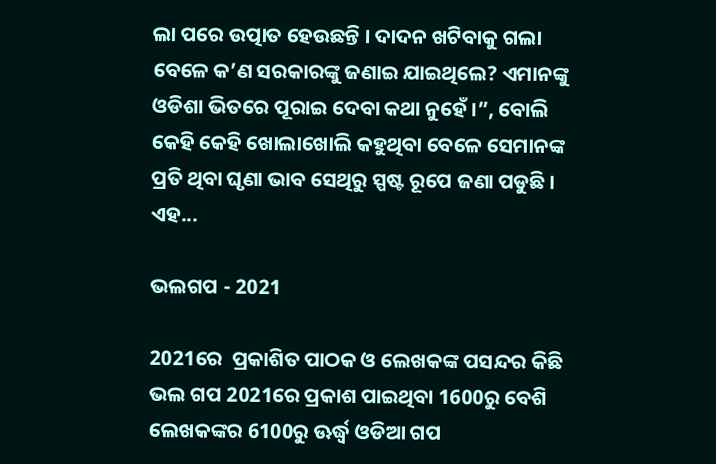ଲା ପରେ ଉତ୍ପାତ ହେଉଛନ୍ତି । ଦାଦନ ଖଟିବାକୁ ଗଲା ବେଳେ କ’ଣ ସରକାରଙ୍କୁ ଜଣାଇ ଯାଇଥିଲେ? ଏମାନଙ୍କୁ ଓଡିଶା ଭିତରେ ପୂରାଇ ଦେବା କଥା ନୁହେଁ ।”, ବୋଲି କେହି କେହି ଖୋଲାଖୋଲି କହୁଥିବା ବେଳେ ସେମାନଙ୍କ ପ୍ରତି ଥିବା ଘୃଣା ଭାବ ସେଥିରୁ ସ୍ପଷ୍ଟ ରୂପେ ଜଣା ପଡୁଛି । ଏହ...

ଭଲଗପ - 2021

2021ରେ  ପ୍ରକାଶିତ ପାଠକ ଓ ଲେଖକଙ୍କ ପସନ୍ଦର କିଛି ଭଲ ଗପ 2021ରେ ପ୍ରକାଶ ପାଇଥିବା 1600ରୁ ବେଶି ଲେଖକଙ୍କର 6100ରୁ ଊର୍ଦ୍ଧ୍ୱ ଓଡିଆ ଗପ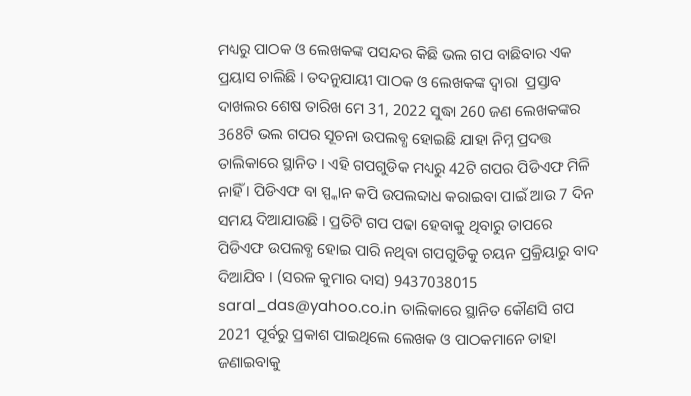ମଧ୍ୟରୁ ପାଠକ ଓ ଲେଖକଙ୍କ ପସନ୍ଦର କିଛି ଭଲ ଗପ ବାଛିବାର ଏକ ପ୍ରୟାସ ଚାଲିଛି । ତଦନୁଯାୟୀ ପାଠକ ଓ ଲେଖକଙ୍କ ଦ୍ୱାରା  ପ୍ରସ୍ତାବ ଦାଖଲର ଶେଷ ତାରିଖ ମେ 31, 2022 ସୁଦ୍ଧା 260 ଜଣ ଲେଖକଙ୍କର 368ଟି ଭଲ ଗପର ସୂଚନା ଉପଲବ୍ଧ ହୋଇଛି ଯାହା ନିମ୍ନ ପ୍ରଦତ୍ତ ତାଲିକାରେ ସ୍ଥାନିତ । ଏହି ଗପଗୁଡିକ ମଧ୍ୟରୁ 42ଟି ଗପର ପିଡିଏଫ ମିଳି ନାହିଁ । ପିଡିଏଫ ବା ସ୍ପ୍କାନ କପି ଉପଲବ୍ଦାଧ କରାଇବା ପାଇଁ ଆଉ 7 ଦିନ ସମୟ ଦିଆଯାଉଛି । ପ୍ରତିଟି ଗପ ପଢା ହେବାକୁ ଥିବାରୁ ତାପରେ ପିଡିଏଫ ଉପଲବ୍ଧ ହୋଇ ପାରି ନଥିବା ଗପଗୁଡିକୁ ଚୟନ ପ୍ରକ୍ରିୟାରୁ ବାଦ ଦିଆଯିବ । (ସରଳ କୁମାର ଦାସ) 9437038015 saral_das@yahoo.co.in ତାଲିକାରେ ସ୍ଥାନିତ କୌଣସି ଗପ 2021 ପୂର୍ବରୁ ପ୍ରକାଶ ପାଇଥିଲେ ଲେଖକ ଓ ପାଠକମାନେ ତାହା ଜଣାଇବାକୁ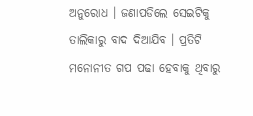ଅନୁରୋଧ । ଜଣାପଡିଲେ ସେଇଟିକୁ ତାଲିକାରୁ ବାଦ ଦିଆଯିବ । ପ୍ରତିଟି ମନୋନୀତ ଗପ ପଢା ହେବାକୁ ଥିବାରୁ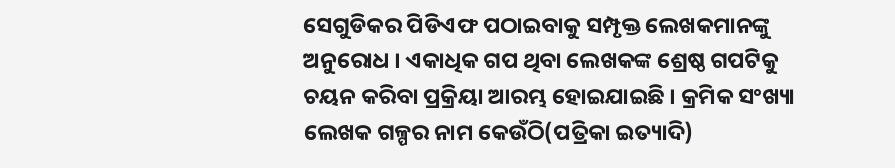ସେଗୁଡିକର ପିଡିଏଫ ପଠାଇବାକୁ ସମ୍ପୃକ୍ତ ଲେଖକମାନଙ୍କୁ ଅନୁରୋଧ । ଏକାଧିକ ଗପ ଥିବା ଲେଖକଙ୍କ ଶ୍ରେଷ୍ଠ ଗପଟିକୁ ଚୟନ କରିବା ପ୍ରକ୍ରିୟା ଆରମ୍ଭ ହୋଇଯାଇଛି । କ୍ରମିକ ସଂଖ୍ୟା ଲେଖକ ଗଳ୍ପର ନାମ କେଉଁଠି(ପତ୍ରିକା ଇତ୍ୟାଦି)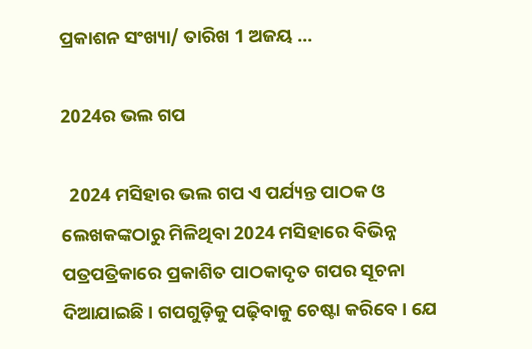ପ୍ରକାଶନ ସଂଖ୍ୟା/ ତାରିଖ 1 ଅଜୟ ...

2024ର ଭଲ ଗପ

  2024 ମସିହାର ଭଲ ଗପ ଏ ପର୍ଯ୍ୟନ୍ତ ପାଠକ ଓ ଲେଖକଙ୍କଠାରୁ ମିଳିଥିବା 2024 ମସିହାରେ ବିଭିନ୍ନ ପତ୍ରପତ୍ରିକାରେ ପ୍ରକାଶିତ ପାଠକାଦୃତ ଗପର ସୂଚନା ଦିଆଯାଇଛି । ଗପଗୁଡ଼ିକୁ ପଢ଼ିବାକୁ ଚେଷ୍ଟା କରିବେ । ଯେ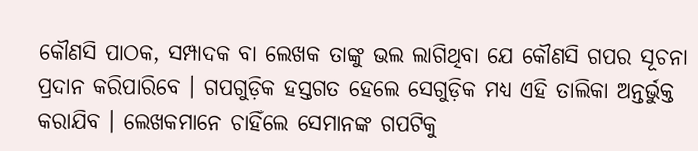କୌଣସି ପାଠକ, ସମ୍ପାଦକ ବା ଲେଖକ ତାଙ୍କୁ ଭଲ ଲାଗିଥିବା ଯେ କୌଣସି ଗପର ସୂଚନା ପ୍ରଦାନ କରିପାରିବେ । ଗପଗୁଡ଼ିକ ହସ୍ତଗତ ହେଲେ ସେଗୁଡ଼ିକ ମଧ୍ୟ ଏହି ତାଲିକା ଅନ୍ତର୍ଭୁକ୍ତ କରାଯିବ । ଲେଖକମାନେ ଚାହିଁଲେ ସେମାନଙ୍କ ଗପଟିକୁ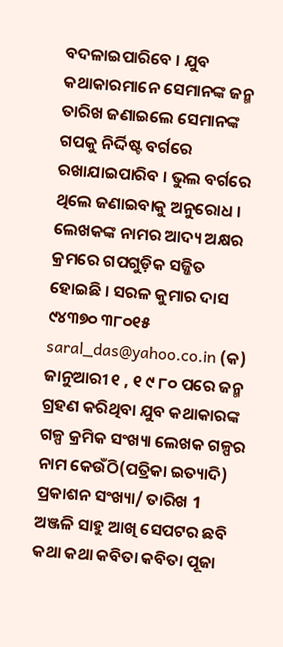ବଦଳାଇପାରିବେ । ଯୁବ କଥାକାରମାନେ ସେମାନଙ୍କ ଜନ୍ମ ତାରିଖ ଜଣାଇଲେ ସେମାନଙ୍କ ଗପକୁ ନିର୍ଦ୍ଦିଷ୍ଟ ବର୍ଗରେ ରଖାଯାଇପାରିବ । ଭୁଲ ବର୍ଗରେ ଥିଲେ ଜଣାଇବାକୁ ଅନୁରୋଧ । ଲେଖକଙ୍କ ନାମର ଆଦ୍ୟ ଅକ୍ଷର କ୍ରମରେ ଗପଗୁଡ଼ିକ ସଜ୍ଜିତ ହୋଇଛି । ସରଳ କୁମାର ଦାସ ୯୪୩୭୦ ୩୮୦୧୫ saral_das@yahoo.co.in (କ) ଜାନୁଆରୀ ୧ , ୧ ୯ ୮୦ ପରେ ଜନ୍ମ ଗ୍ରହଣ କରିଥିବା ଯୁବ କଥାକାରଙ୍କ ଗଳ୍ପ କ୍ରମିକ ସଂଖ୍ୟା ଲେଖକ ଗଳ୍ପର ନାମ କେଉଁଠି(ପତ୍ରିକା ଇତ୍ୟାଦି) ପ୍ରକାଶନ ସଂଖ୍ୟା/ ତାରିଖ 1 ଅଞ୍ଜଳି ସାହୁ ଆଖି ସେପଟର ଛବି କଥା କଥା କବିତା କବିତା ପୂଜା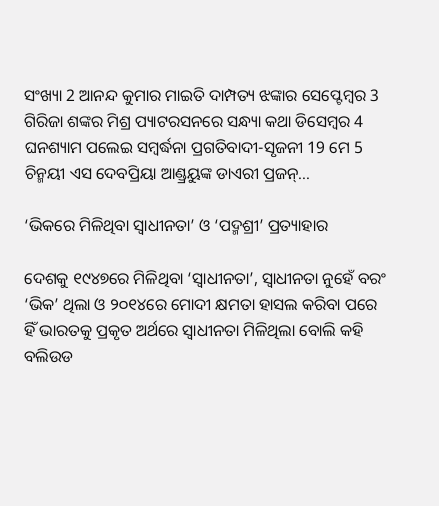ସଂଖ୍ୟା 2 ଆନନ୍ଦ କୁମାର ମାଇତି ଦାମ୍ପତ୍ୟ ଝଙ୍କାର ସେପ୍ଟେମ୍ୱର 3 ଗିରିଜା ଶଙ୍କର ମିଶ୍ର ପ୍ୟାଟରସନରେ ସନ୍ଧ୍ୟା କଥା ଡିସେମ୍ୱର 4 ଘନଶ୍ୟାମ ପଲେଇ ସମ୍ୱର୍ଦ୍ଧନା ପ୍ରଗତିବାଦୀ-ସୃଜନୀ 19 ମେ 5 ଚିନ୍ମୟୀ ଏସ ଦେବପ୍ରିୟା ଆଣ୍ଡ୍ରୟୁଙ୍କ ଡାଏରୀ ପ୍ରଜନ୍...

‘ଭିକରେ ମିଳିଥିବା ସ୍ୱାଧୀନତା’ ଓ ‘ପଦ୍ମଶ୍ରୀ’ ପ୍ରତ୍ୟାହାର

ଦେଶକୁ ୧୯୪୭ରେ ମିଳିଥିବା ‘ସ୍ୱାଧୀନତା’, ସ୍ୱାଧୀନତା ନୁହେଁ ବରଂ ‘ଭିକ’ ଥିଲା ଓ ୨୦୧୪ରେ ମୋଦୀ କ୍ଷମତା ହାସଲ କରିବା ପରେ ହିଁ ଭାରତକୁ ପ୍ରକୃତ ଅର୍ଥରେ ସ୍ୱାଧୀନତା ମିଳିଥିଲା ବୋଲି କହି ବଲିଉଡ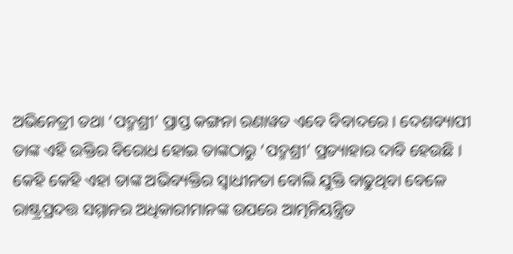ଅଭିନେତ୍ରୀ ତଥା ‘ପଦ୍ମଶ୍ରୀ’ ପ୍ରାପ୍ତ କଙ୍ଗନା ରଣାୱତ ଏବେ ବିବାଦରେ । ଦେଶବ୍ୟାପୀ ତାଙ୍କ ଏହି ଉକ୍ତିର ବିରୋଧ ହୋଇ ତାଙ୍କଠାରୁ ‘ପଦ୍ମଶ୍ରୀ’ ପ୍ରତ୍ୟାହାର ଦାବି ହେଉଛି । କେହି କେହି ଏହା ତାଙ୍କ ଅଭିବ୍ୟକ୍ତିର ସ୍ୱାଧୀନତା ବୋଲି ଯୁକ୍ତି ବାଢୁଥିବା ବେଳେ ରାଷ୍ଟ୍ରପ୍ରଦତ୍ତ ସମ୍ମାନର ଅଧିକାରୀମାନଙ୍କ ଉପରେ ଆତ୍ମନିୟନ୍ତ୍ରିତ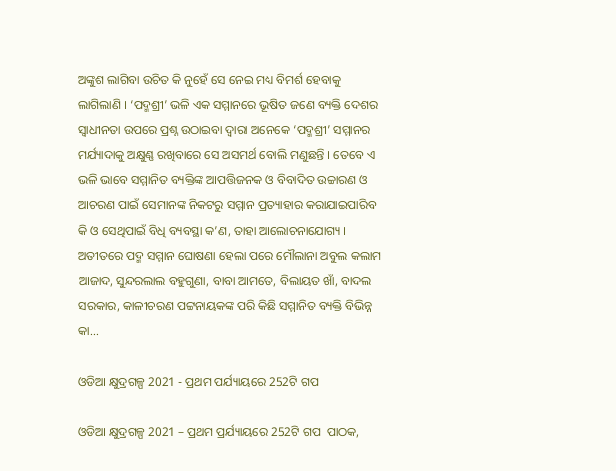ଅଙ୍କୁଶ ଲାଗିବା ଉଚିତ କି ନୁହେଁ ସେ ନେଇ ମଧ୍ୟ ବିମର୍ଶ ହେବାକୁ ଲାଗିଲାଣି । ‘ପଦ୍ମଶ୍ରୀ’ ଭଳି ଏକ ସମ୍ମାନରେ ଭୂଷିତ ଜଣେ ବ୍ୟକ୍ତି ଦେଶର ସ୍ୱାଧୀନତା ଉପରେ ପ୍ରଶ୍ନ ଉଠାଇବା ଦ୍ୱାରା ଅନେକେ ‘ପଦ୍ମଶ୍ରୀ’ ସମ୍ମାନର ମର୍ଯ୍ୟାଦାକୁ ଅକ୍ଷୁଣ୍ଣ ରଖିବାରେ ସେ ଅସମର୍ଥ ବୋଲି ମଣୁଛନ୍ତି । ତେବେ ଏ ଭଳି ଭାବେ ସମ୍ମାନିତ ବ୍ୟକ୍ତିଙ୍କ ଆପତ୍ତିଜନକ ଓ ବିବାଦିତ ଉଚ୍ଚାରଣ ଓ ଆଚରଣ ପାଇଁ ସେମାନଙ୍କ ନିକଟରୁ ସମ୍ମାନ ପ୍ରତ୍ୟାହାର କରାଯାଇପାରିବ କି ଓ ସେଥିପାଇଁ ବିଧି ବ୍ୟବସ୍ଥା କ’ଣ, ତାହା ଆଲୋଚନାଯୋଗ୍ୟ । ଅତୀତରେ ପଦ୍ମ ସମ୍ମାନ ଘୋଷଣା ହେଲା ପରେ ମୌଲାନା ଅବୁଲ କଲାମ ଆଜାଦ, ସୁନ୍ଦରଲାଲ ବହୁଗୁଣା, ବାବା ଆମତେ, ବିଲାୟତ ଖାଁ, ବାଦଲ ସରକାର, କାଳୀଚରଣ ପଟ୍ଟନାୟକଙ୍କ ପରି କିଛି ସମ୍ମାନିତ ବ୍ୟକ୍ତି ବିଭିନ୍ନ କା...

ଓଡିଆ କ୍ଷୁଦ୍ରଗଳ୍ପ 2021 - ପ୍ରଥମ ପର୍ଯ୍ୟାୟରେ 252ଟି ଗପ

ଓଡିଆ କ୍ଷୁଦ୍ରଗଳ୍ପ 2021 – ପ୍ରଥମ ପ୍ରର୍ଯ୍ୟାୟରେ 252ଟି ଗପ  ପାଠକ,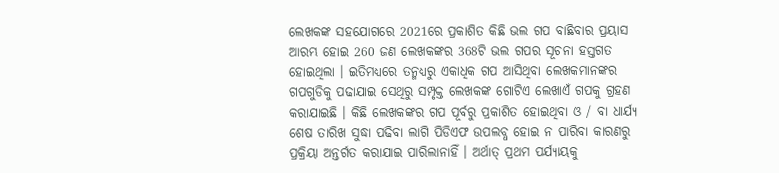ଲେଖକଙ୍କ ସହଯୋଗରେ 2021ରେ ପ୍ରକାଶିତ କିଛି ଭଲ ଗପ ବାଛିବାର ପ୍ରୟାସ ଆରମ୍ଭ ହୋଇ 260 ଜଣ ଲେଖକଙ୍କର 368ଟି ଭଲ ଗପର ସୂଚନା ହସ୍ତଗତ ହୋଇଥିଲା । ଇତିମଧ୍ୟରେ ତନ୍ମଧ୍ୟରୁ ଏକାଧିକ ଗପ ଆସିଥିବା ଲେଖକମାନଙ୍କର ଗପଗୁଡିକୁ ପଢାଯାଇ ସେଥିରୁ ସମ୍ପୃକ୍ତ ଲେଖକଙ୍କ ଗୋଟିଏ ଲେଖାଏଁ ଗପକୁ ଗ୍ରହଣ କରାଯାଇଛି । କିଛି ଲେଖକଙ୍କର ଗପ ପୂର୍ବରୁ ପ୍ରକାଶିତ ହୋଇଥିବା ଓ / ବା ଧାର୍ଯ୍ୟ ଶେଷ ତାରିଖ ସୁଦ୍ଧା ପଢିବା ଲାଗି ପିଡିଏଫ ଉପଲବ୍ଧ ହୋଇ ନ ପାରିବା କାରଣରୁ ପ୍ରକ୍ରିୟା ଅନ୍ତର୍ଗତ କରାଯାଇ ପାରିଲାନାହିଁ । ଅର୍ଥାତ୍ ପ୍ରଥମ ପର୍ଯ୍ୟାୟକୁ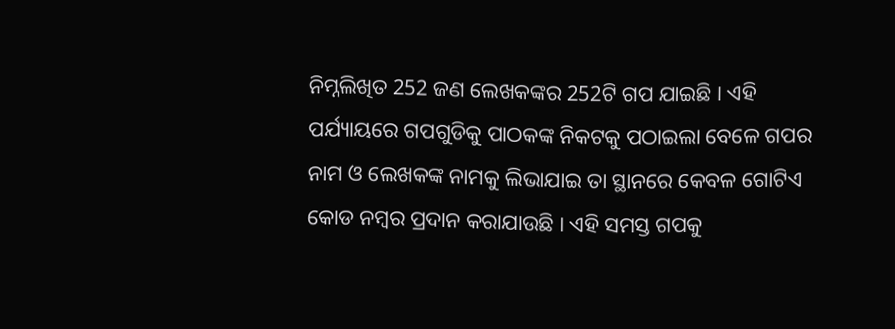ନିମ୍ନଲିଖିତ 252 ଜଣ ଲେଖକଙ୍କର 252ଟି ଗପ ଯାଇଛି । ଏହି ପର୍ଯ୍ୟାୟରେ ଗପଗୁଡିକୁ ପାଠକଙ୍କ ନିକଟକୁ ପଠାଇଲା ବେଳେ ଗପର ନାମ ଓ ଲେଖକଙ୍କ ନାମକୁ ଲିଭାଯାଇ ତା ସ୍ଥାନରେ କେବଳ ଗୋଟିଏ କୋଡ ନମ୍ୱର ପ୍ରଦାନ କରାଯାଉଛି । ଏହି ସମସ୍ତ ଗପକୁ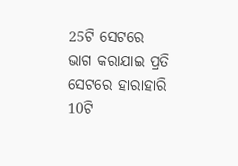25ଟି ସେଟରେ ଭାଗ କରାଯାଇ ପ୍ରତି ସେଟରେ ହାରାହାରି 10ଟି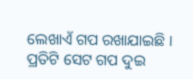ଲେଖାଏଁ ଗପ ରଖାଯାଇଛି । ପ୍ରତିଟି ସେଟ ଗପ ଦୁଇ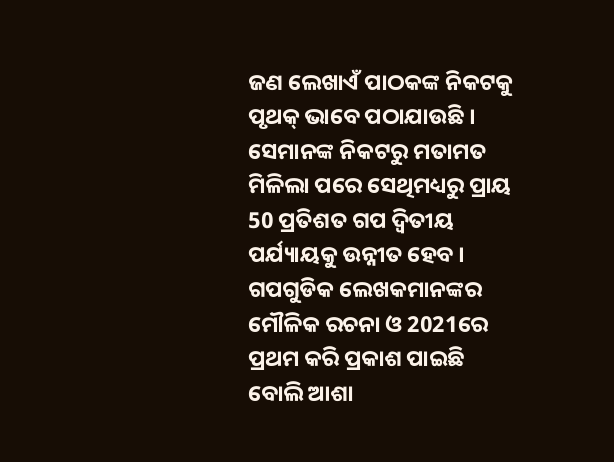ଜଣ ଲେଖାଏଁ ପାଠକଙ୍କ ନିକଟକୁ ପୃଥକ୍ ଭାବେ ପଠାଯାଉଛି । ସେମାନଙ୍କ ନିକଟରୁ ମତାମତ ମିଳିଲା ପରେ ସେଥିମଧ୍ୟରୁ ପ୍ରାୟ 50 ପ୍ରତିଶତ ଗପ ଦ୍ୱିତୀୟ ପର୍ଯ୍ୟାୟକୁ ଉନ୍ନୀତ ହେବ । ଗପଗୁଡିକ ଲେଖକମାନଙ୍କର ମୌଳିକ ରଚନା ଓ 2021ରେ ପ୍ରଥମ କରି ପ୍ରକାଶ ପାଇଛି ବୋଲି ଆଶା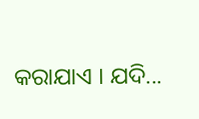କରାଯାଏ । ଯଦି...